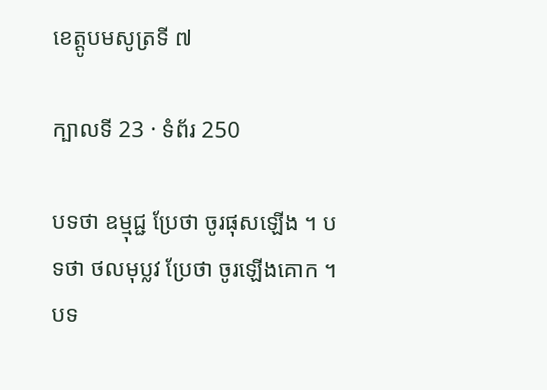ខេត្តូបមសូត្រទី ៧

ក្បាលទី 23 · ទំព័រ 250

បទថា ឧម្មុជ្ជ ប្រែថា ចូរផុសឡើង ។ បទថា ថលមុប្លវ ប្រែថា ចូរឡើងគោក ។ បទ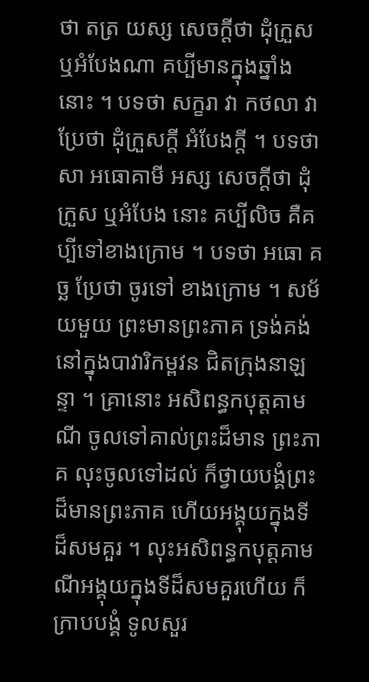ថា តត្រ យស្ស សេចក្តីថា ដុំក្រួស ឬអំបែងណា គប្បីមានក្នុងឆ្នាំងនោះ ។ បទថា សក្ខរា វា កថលា វា ប្រែថា ដុំក្រួសក្តី អំបែងក្តី ។ បទថា សា អធោគាមី អស្ស សេចក្តីថា ដុំក្រួស ឬអំបែង នោះ គប្បីលិច គឺគប្បីទៅខាងក្រោម ។ បទថា អធោ គច្ឆ ប្រែថា ចូរទៅ ខាងក្រោម ។ សម័យមួយ ព្រះមានព្រះភាគ ទ្រង់គង់នៅក្នុងបាវារិកម្ពវន ជិតក្រុងនាឡន្ទា ។ គ្រានោះ អសិពន្ធកបុត្តគាមណី ចូលទៅគាល់ព្រះដ៏មាន ព្រះភាគ លុះចូលទៅដល់ ក៏ថ្វាយបង្គំព្រះដ៏មានព្រះភាគ ហើយអង្គុយក្នុងទី ដ៏សមគួរ ។ លុះអសិពន្ធកបុត្តគាមណីអង្គុយក្នុងទីដ៏សមគួរហើយ ក៏ក្រាបបង្គំ ទូលសួរ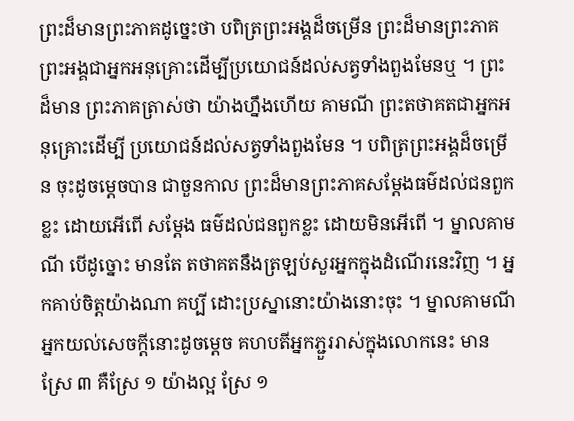ព្រះដ៏មានព្រះភាគដូច្នេះថា បពិត្រព្រះអង្គដ៏ចម្រើន ព្រះដ៏មានព្រះភាគ ព្រះអង្គជាអ្នកអនុគ្រោះដើម្បីប្រយោជន៍ដល់សត្វទាំងពួងមែនឬ ។ ព្រះដ៏មាន ព្រះភាគត្រាស់ថា យ៉ាងហ្នឹងហើយ គាមណី ព្រះតថាគតជាអ្នកអនុគ្រោះដើម្បី ប្រយោជន៍ដល់សត្វទាំងពួងមែន ។ បពិត្រព្រះអង្គដ៏ចម្រើន ចុះដូចម្តេចបាន ជាចួនកាល ព្រះដ៏មានព្រះភាគសម្តែងធម៌ដល់ជនពួកខ្លះ ដោយអើពើ សម្តែង ធម៌ដល់ជនពួកខ្លះ ដោយមិនអើពើ ។ ម្នាលគាមណី បើដូច្នោះ មានតែ តថាគតនឹងត្រឡប់សួរអ្នកក្នុងដំណើរនេះវិញ ។ អ្នកគាប់ចិត្តយ៉ាងណា គប្បី ដោះប្រស្នានោះយ៉ាងនោះចុះ ។ ម្នាលគាមណី អ្នកយល់សេចក្តីនោះដូចម្តេច គហបតីអ្នកភ្ជួររាស់ក្នុងលោកនេះ មានស្រែ ៣ គឺស្រែ ១ យ៉ាងល្អ ស្រែ ១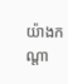យ៉ាងកណ្តា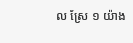ល ស្រែ ១ យ៉ាង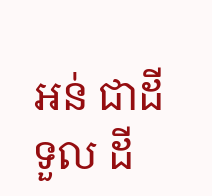អន់ ជាដីទួល ដី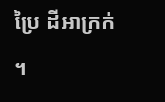ប្រៃ ដីអាក្រក់ ។